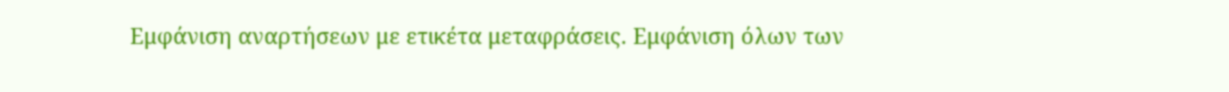Εμφάνιση αναρτήσεων με ετικέτα μεταφράσεις. Εμφάνιση όλων των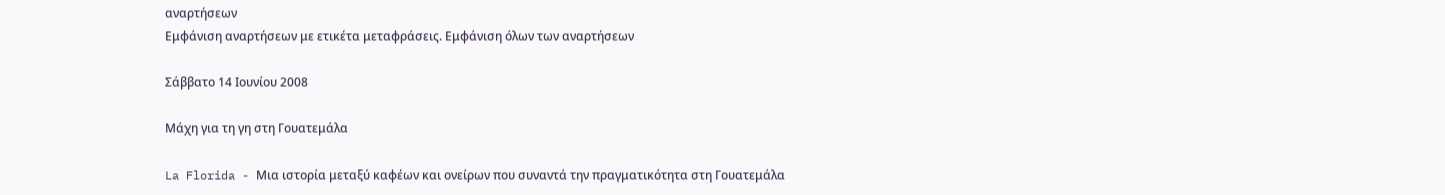αναρτήσεων
Εμφάνιση αναρτήσεων με ετικέτα μεταφράσεις. Εμφάνιση όλων των αναρτήσεων

Σάββατο 14 Ιουνίου 2008

Μάχη για τη γη στη Γουατεμάλα

La Florida - Μια ιστορία μεταξύ καφέων και ονείρων που συναντά την πραγματικότητα στη Γουατεμάλα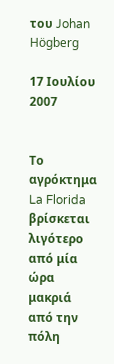του Johan Högberg

17 Ιουλίου 2007


Το αγρόκτημα La Florida βρίσκεται λιγότερο από μία ώρα μακριά από την πόλη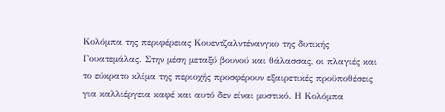Κολόμπα της περιφέρειας Κουεντζαλντένανγκο της δυτικής Γουατεμάλας. Στην μέση μεταξύ βουνού και θάλασσας, οι πλαγιές και το εύκρατο κλίμα της περιοχής προσφέρουν εξαιρετικές προϋποθέσεις για καλλιέργεια καφέ και αυτό δεν είναι μυστικό. Η Κολόμπα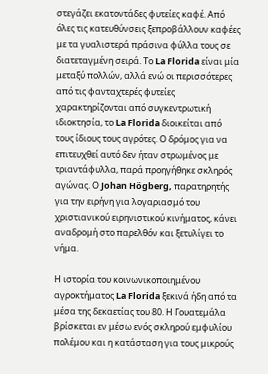στεγάζει εκατοντάδες φυτείες καφέ. Από όλες τις κατευθύνσεις ξεπροβάλλουν καφέες με τα γυαλιστερά πράσινα φύλλα τους σε διατεταγμένη σειρά. Το La Florida είναι μία μεταξύ πολλών, αλλά ενώ οι περισσότερες από τις φανταχτερές φυτείες χαρακτηρίζονται από συγκεντρωτική ιδιοκτησία, το La Florida διοικείται από τους ίδιους τους αγρότες. Ο δρόμος για να επιτευχθεί αυτό δεν ήταν στρωμένος με τριαντάφυλλα, παρά προηγήθηκε σκληρός αγώνας. Ο Johan Högberg, παρατηρητής για την ειρήνη για λογαριασμό του χριστιανικού ειρηνιστικού κινήματος, κάνει αναδρομή στο παρελθόν και ξετυλίγει το νήμα.

Η ιστορία του κοινωνικοποιημένου αγροκτήματος La Florida ξεκινά ήδη από τα μέσα της δεκαετίας του 80. Η Γουατεμάλα βρίσκεται εν μέσω ενός σκληρού εμφυλίου πολέμου και η κατάσταση για τους μικρούς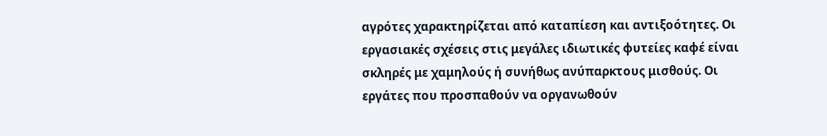αγρότες χαρακτηρίζεται από καταπίεση και αντιξοότητες. Οι εργασιακές σχέσεις στις μεγάλες ιδιωτικές φυτείες καφέ είναι σκληρές με χαμηλούς ή συνήθως ανύπαρκτους μισθούς. Οι εργάτες που προσπαθούν να οργανωθούν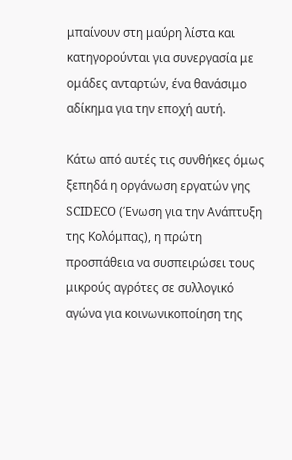μπαίνουν στη μαύρη λίστα και κατηγορούνται για συνεργασία με ομάδες ανταρτών, ένα θανάσιμο αδίκημα για την εποχή αυτή.

Κάτω από αυτές τις συνθήκες όμως ξεπηδά η οργάνωση εργατών γης SCIDECO (Ένωση για την Ανάπτυξη της Κολόμπας), η πρώτη προσπάθεια να συσπειρώσει τους μικρούς αγρότες σε συλλογικό αγώνα για κοινωνικοποίηση της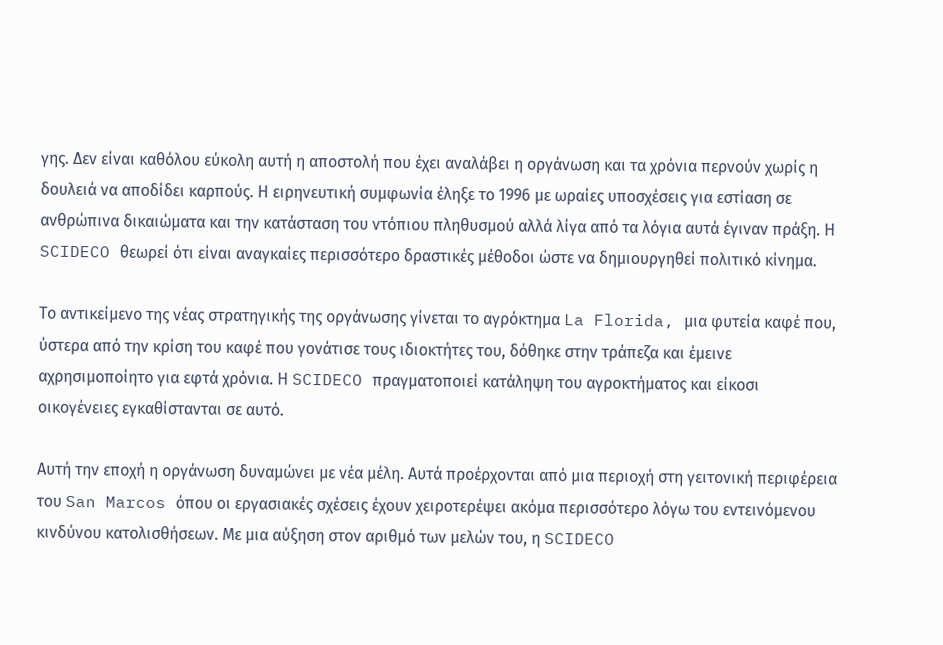γης. Δεν είναι καθόλου εύκολη αυτή η αποστολή που έχει αναλάβει η οργάνωση και τα χρόνια περνούν χωρίς η δουλειά να αποδίδει καρπούς. Η ειρηνευτική συμφωνία έληξε το 1996 με ωραίες υποσχέσεις για εστίαση σε ανθρώπινα δικαιώματα και την κατάσταση του ντόπιου πληθυσμού αλλά λίγα από τα λόγια αυτά έγιναν πράξη. Η SCIDECO θεωρεί ότι είναι αναγκαίες περισσότερο δραστικές μέθοδοι ώστε να δημιουργηθεί πολιτικό κίνημα.

Το αντικείμενο της νέας στρατηγικής της οργάνωσης γίνεται το αγρόκτημα La Florida, μια φυτεία καφέ που, ύστερα από την κρίση του καφέ που γονάτισε τους ιδιοκτήτες του, δόθηκε στην τράπεζα και έμεινε αχρησιμοποίητο για εφτά χρόνια. Η SCIDECO πραγματοποιεί κατάληψη του αγροκτήματος και είκοσι οικογένειες εγκαθίστανται σε αυτό.

Αυτή την εποχή η οργάνωση δυναμώνει με νέα μέλη. Αυτά προέρχονται από μια περιοχή στη γειτονική περιφέρεια του San Marcos όπου οι εργασιακές σχέσεις έχουν χειροτερέψει ακόμα περισσότερο λόγω του εντεινόμενου κινδύνου κατολισθήσεων. Με μια αύξηση στον αριθμό των μελών του, η SCIDECO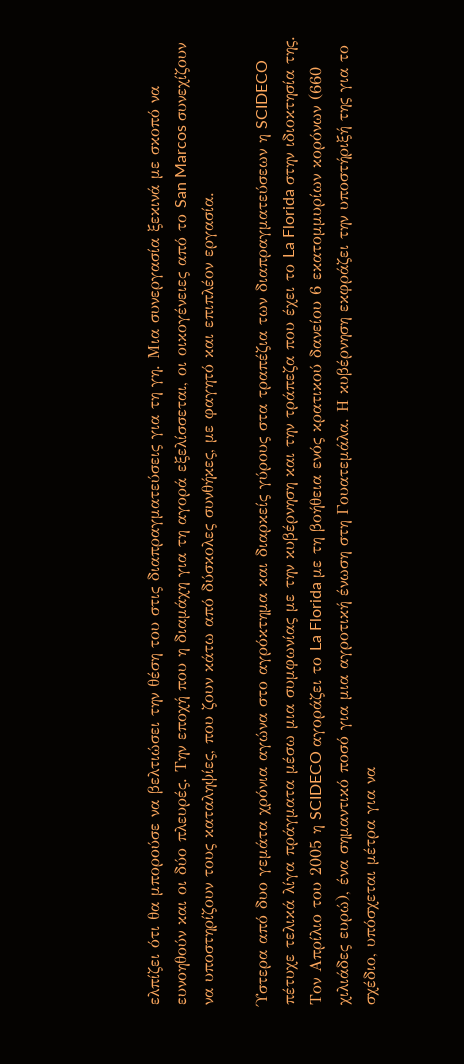ελπίζει ότι θα μπορούσε να βελτιώσει την θέση του στις διαπραγματεύσεις για τη γη. Μια συνεργασία ξεκινά με σκοπό να ευνοηθούν και οι δύο πλευρές. Την εποχή που η διαμάχη για τη αγορά εξελίσσεται, οι οικογένειες από το San Marcos συνεχίζουν να υποστηρίζουν τους καταληψίες, που ζουν κάτω από δύσκολες συνθήκες, με φαγητό και επιπλέον εργασία.

Ύστερα από δυο γεμάτα χρόνια αγώνα στο αγρόκτημα και διαρκείς γύρους στα τραπέζια των διαπραγματεύσεων η SCIDECO πέτυχε τελικά λίγα πράγματα μέσω μια συμφωνίας με την κυβέρνηση και την τράπεζα που έχει το La Florida στην ιδιοκτησία της. Τον Απρίλιο του 2005 η SCIDECO αγοράζει το La Florida με τη βοήθεια ενός κρατικού δανείου 6 εκατομμυρίων κορόνων (660 χιλιάδες ευρώ), ένα σημαντικό ποσό για μια αγροτική ένωση στη Γουατεμάλα. Η κυβέρνηση εκφράζει την υποστήριξή της για το σχέδιο, υπόσχεται μέτρα για να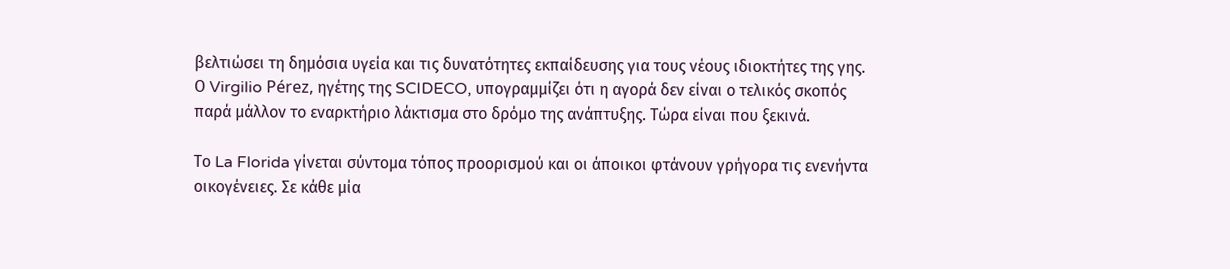βελτιώσει τη δημόσια υγεία και τις δυνατότητες εκπαίδευσης για τους νέους ιδιοκτήτες της γης. Ο Virgilio Pérez, ηγέτης της SCIDECO, υπογραμμίζει ότι η αγορά δεν είναι ο τελικός σκοπός παρά μάλλον το εναρκτήριο λάκτισμα στο δρόμο της ανάπτυξης. Τώρα είναι που ξεκινά.

Το La Florida γίνεται σύντομα τόπος προορισμού και οι άποικοι φτάνουν γρήγορα τις ενενήντα οικογένειες. Σε κάθε μία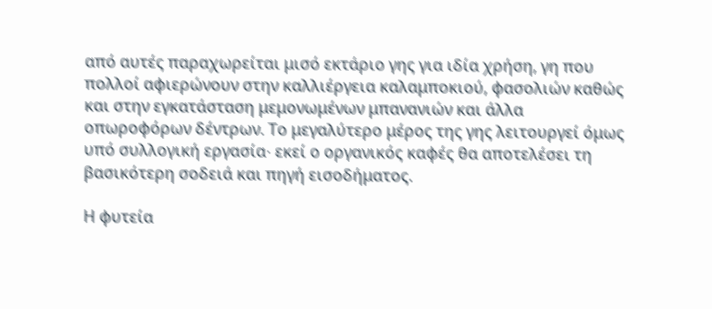από αυτές παραχωρείται μισό εκτάριο γης για ιδία χρήση, γη που πολλοί αφιερώνουν στην καλλιέργεια καλαμποκιού, φασολιών καθώς και στην εγκατάσταση μεμονωμένων μπανανιών και άλλα οπωροφόρων δέντρων. Το μεγαλύτερο μέρος της γης λειτουργεί όμως υπό συλλογική εργασία∙ εκεί ο οργανικός καφές θα αποτελέσει τη βασικότερη σοδειά και πηγή εισοδήματος.

Η φυτεία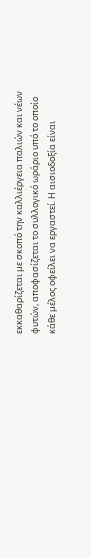εκκαθαρίζεται με σκοπό την καλλιέργεια παλιών και νέων φυτών, αποφασίζεται το συλλογικό ωράριο υπό το οποίο κάθε μέλος οφείλει να εργαστεί. Η αισιοδοξία είναι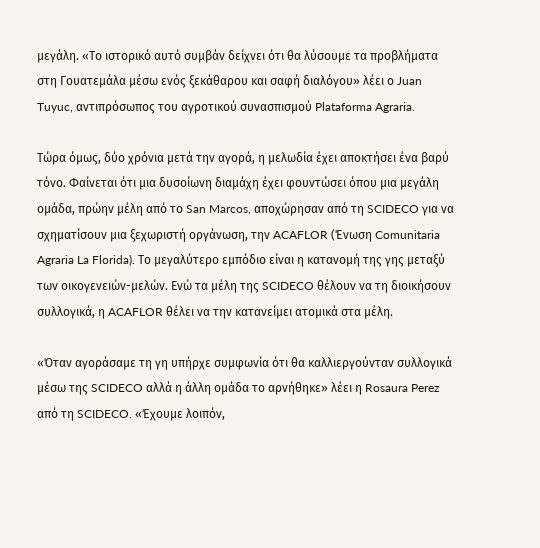μεγάλη. «Το ιστορικό αυτό συμβάν δείχνει ότι θα λύσουμε τα προβλήματα στη Γουατεμάλα μέσω ενός ξεκάθαρου και σαφή διαλόγου» λέει ο Juan Tuyuc, αντιπρόσωπος του αγροτικού συνασπισμού Plataforma Agraria.

Τώρα όμως, δύο χρόνια μετά την αγορά, η μελωδία έχει αποκτήσει ένα βαρύ τόνο. Φαίνεται ότι μια δυσοίωνη διαμάχη έχει φουντώσει όπου μια μεγάλη ομάδα, πρώην μέλη από το San Marcos, αποχώρησαν από τη SCIDECO για να σχηματίσουν μια ξεχωριστή οργάνωση, την ACAFLOR (Ένωση Comunitaria Agraria La Florida). Το μεγαλύτερο εμπόδιο είναι η κατανομή της γης μεταξύ των οικογενειών-μελών. Ενώ τα μέλη της SCIDECO θέλουν να τη διοικήσουν συλλογικά, η ACAFLOR θέλει να την κατανείμει ατομικά στα μέλη.

«Όταν αγοράσαμε τη γη υπήρχε συμφωνία ότι θα καλλιεργούνταν συλλογικά μέσω της SCIDECO αλλά η άλλη ομάδα το αρνήθηκε» λέει η Rosaura Perez από τη SCIDECO. «Έχουμε λοιπόν,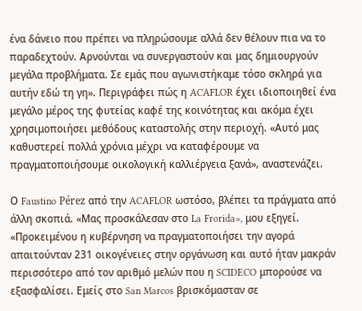ένα δάνειο που πρέπει να πληρώσουμε αλλά δεν θέλουν πια να το παραδεχτούν. Αρνούνται να συνεργαστούν και μας δημιουργούν μεγάλα προβλήματα. Σε εμάς που αγωνιστήκαμε τόσο σκληρά για αυτήν εδώ τη γη». Περιγράφει πώς η ACAFLOR έχει ιδιοποιηθεί ένα μεγάλο μέρος της φυτείας καφέ της κοινότητας και ακόμα έχει χρησιμοποιήσει μεθόδους καταστολής στην περιοχή. «Αυτό μας καθυστερεί πολλά χρόνια μέχρι να καταφέρουμε να πραγματοποιήσουμε οικολογική καλλιέργεια ξανά», αναστενάζει.

Ο Faustino Pérez από την ACAFLOR ωστόσο, βλέπει τα πράγματα από άλλη σκοπιά. «Μας προσκάλεσαν στο La Frorida», μου εξηγεί. «Προκειμένου η κυβέρνηση να πραγματοποιήσει την αγορά απαιτούνταν 231 οικογένειες στην οργάνωση και αυτό ήταν μακράν περισσότερο από τον αριθμό μελών που η SCIDECO μπορούσε να εξασφαλίσει. Εμείς στο San Marcos βρισκόμασταν σε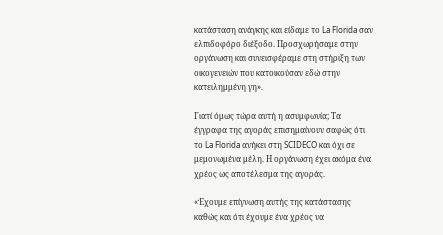κατάσταση ανάγκης και είδαμε το La Florida σαν ελπιδοφόρο διέξοδο. Προσχωρήσαμε στην οργάνωση και συνεισφέραμε στη στήριξη των οικογενειών που κατοικούσαν εδώ στην κατειλημμένη γη».

Γιατί όμως τώρα αυτή η ασυμφωνία; Τα έγγραφα της αγοράς επισημαίνουν σαφώς ότι το La Florida ανήκει στη SCIDECO και όχι σε μεμονωμένα μέλη. Η οργάνωση έχει ακόμα ένα χρέος ως αποτέλεσμα της αγοράς.

«Έχουμε επίγνωση αυτής της κατάστασης καθώς και ότι έχουμε ένα χρέος να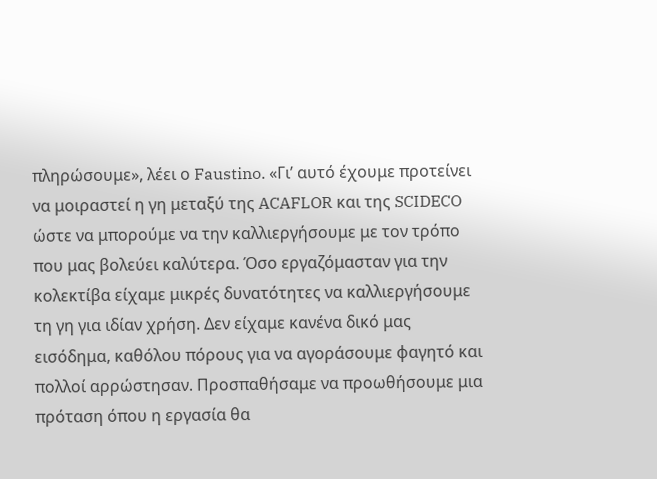πληρώσουμε», λέει ο Faustino. «Γι’ αυτό έχουμε προτείνει να μοιραστεί η γη μεταξύ της ACAFLOR και της SCIDECO ώστε να μπορούμε να την καλλιεργήσουμε με τον τρόπο που μας βολεύει καλύτερα. Όσο εργαζόμασταν για την κολεκτίβα είχαμε μικρές δυνατότητες να καλλιεργήσουμε τη γη για ιδίαν χρήση. Δεν είχαμε κανένα δικό μας εισόδημα, καθόλου πόρους για να αγοράσουμε φαγητό και πολλοί αρρώστησαν. Προσπαθήσαμε να προωθήσουμε μια πρόταση όπου η εργασία θα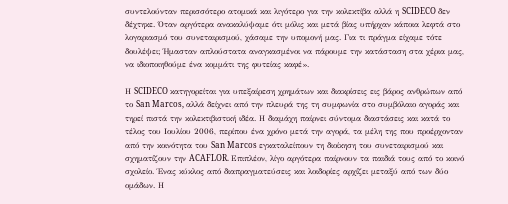συντελούνταν περισσότερο ατομικά και λιγότερο για την κολεκτίβα αλλά η SCIDECO δεν δέχτηκε. Όταν αργότερα ανακαλύψαμε ότι μόλις και μετά βίας υπήρχαν κάποια λεφτά στο λογαριασμό του συνεταιρισμού, χάσαμε την υπομονή μας. Για τι πράγμα είχαμε τότε δουλέψει; Ήμασταν απλούστατα αναγκασμένοι να πάρουμε την κατάσταση στα χέρια μας, να ιδιοποιηθούμε ένα κομμάτι της φυτείας καφέ».

Η SCIDECO κατηγορείται για υπεξαίρεση χρημάτων και διακρίσεις εις βάρος ανθρώπων από το San Marcos, αλλά δείχνει από την πλευρά της τη συμφωνία στο συμβόλαιο αγοράς και τηρεί πιστά την κολεκτιβιστική ιδέα. Η διαμάχη παίρνει σύντομα διαστάσεις και κατά το τέλος του Ιουλίου 2006, περίπου ένα χρόνο μετά την αγορά, τα μέλη της που προέρχονταν από την κοινότητα του San Marcos εγκαταλείπουν τη διοίκηση του συνεταιρισμού και σχηματίζουν την ACAFLOR. Επιπλέον, λίγο αργότερα παίρνουν τα παιδιά τους από το κοινό σχολείο. Ένας κύκλος από διαπραγματεύσεις και λοιδορίες αρχίζει μεταξύ από των δύο ομάδων. Η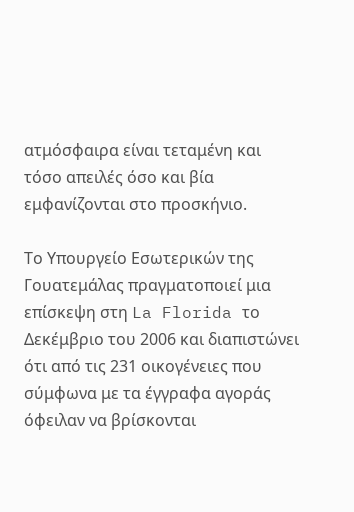ατμόσφαιρα είναι τεταμένη και τόσο απειλές όσο και βία εμφανίζονται στο προσκήνιο.

Το Υπουργείο Εσωτερικών της Γουατεμάλας πραγματοποιεί μια επίσκεψη στη La Florida το Δεκέμβριο του 2006 και διαπιστώνει ότι από τις 231 οικογένειες που σύμφωνα με τα έγγραφα αγοράς όφειλαν να βρίσκονται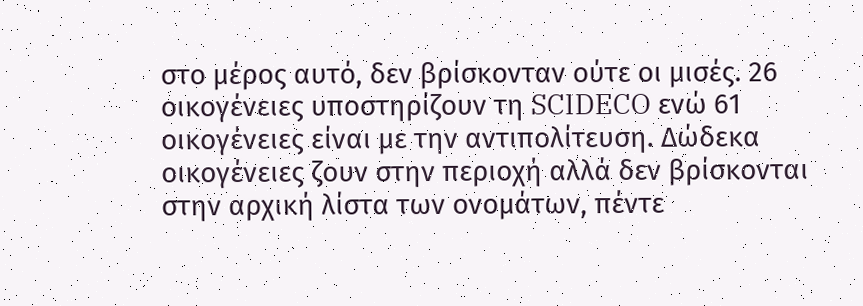στο μέρος αυτό, δεν βρίσκονταν ούτε οι μισές. 26 οικογένειες υποστηρίζουν τη SCIDECO ενώ 61 οικογένειες είναι με την αντιπολίτευση. Δώδεκα οικογένειες ζουν στην περιοχή αλλά δεν βρίσκονται στην αρχική λίστα των ονομάτων, πέντε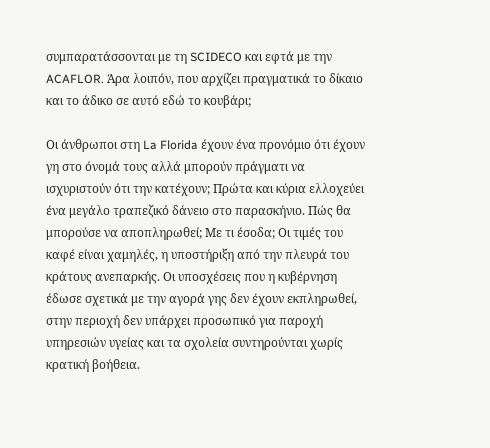συμπαρατάσσονται με τη SCIDECO και εφτά με την ACAFLOR. Άρα λοιπόν, που αρχίζει πραγματικά το δίκαιο και το άδικο σε αυτό εδώ το κουβάρι;

Οι άνθρωποι στη La Florida έχουν ένα προνόμιο ότι έχουν γη στο όνομά τους αλλά μπορούν πράγματι να ισχυριστούν ότι την κατέχουν; Πρώτα και κύρια ελλοχεύει ένα μεγάλο τραπεζικό δάνειο στο παρασκήνιο. Πώς θα μπορούσε να αποπληρωθεί; Με τι έσοδα; Οι τιμές του καφέ είναι χαμηλές, η υποστήριξη από την πλευρά του κράτους ανεπαρκής. Οι υποσχέσεις που η κυβέρνηση έδωσε σχετικά με την αγορά γης δεν έχουν εκπληρωθεί, στην περιοχή δεν υπάρχει προσωπικό για παροχή υπηρεσιών υγείας και τα σχολεία συντηρούνται χωρίς κρατική βοήθεια.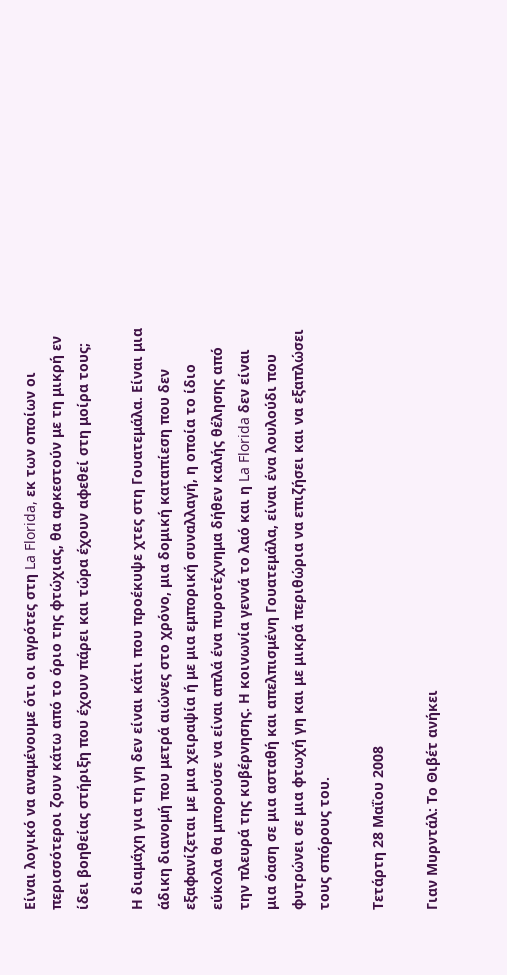Είναι λογικό να αναμένουμε ότι οι αγρότες στη La Florida, εκ των οποίων οι περισσότεροι ζουν κάτω από το όριο της φτώχιας, θα αρκεστούν με τη μικρή εν ίδει βοηθείας στήριξη που έχουν πάρει και τώρα έχουν αφεθεί στη μοίρα τους;

Η διαμάχη για τη γη δεν είναι κάτι που προέκυψε χτες στη Γουατεμάλα. Είναι μια άδικη διανομή που μετρά αιώνες στο χρόνο, μια δομική καταπίεση που δεν εξαφανίζεται με μια χειραψία ή με μια εμπορική συναλλαγή, η οποία το ίδιο εύκολα θα μπορούσε να είναι απλά ένα πυροτέχνημα δήθεν καλής θέλησης από την πλευρά της κυβέρνησης. Η κοινωνία γεννά το λαό και η La Florida δεν είναι μια όαση σε μια ασταθή και απελπισμένη Γουατεμάλα, είναι ένα λουλούδι που φυτρώνει σε μια φτωχή γη και με μικρά περιθώρια να επιζήσει και να εξαπλώσει τους σπόρους του.

Τετάρτη 28 Μαΐου 2008

Γιαν Μυρντάλ: Το Θιβέτ ανήκει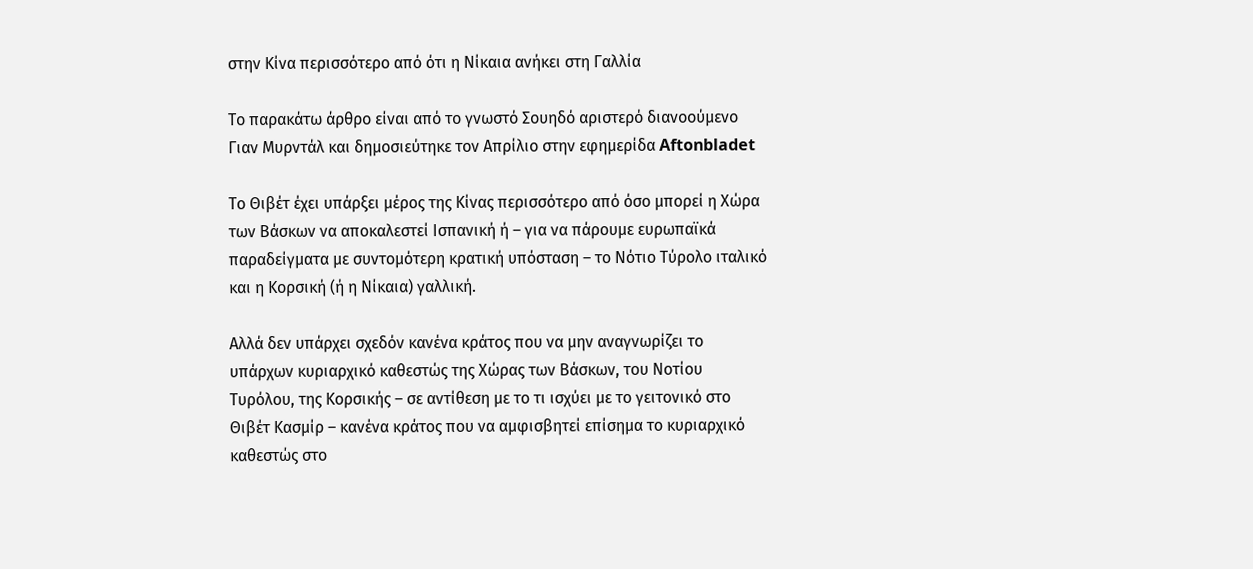στην Κίνα περισσότερο από ότι η Νίκαια ανήκει στη Γαλλία

Το παρακάτω άρθρο είναι από το γνωστό Σουηδό αριστερό διανοούμενο Γιαν Μυρντάλ και δημοσιεύτηκε τον Απρίλιο στην εφημερίδα Aftonbladet

Το Θιβέτ έχει υπάρξει μέρος της Κίνας περισσότερο από όσο μπορεί η Χώρα των Βάσκων να αποκαλεστεί Ισπανική ή – για να πάρουμε ευρωπαϊκά παραδείγματα με συντομότερη κρατική υπόσταση – το Νότιο Τύρολο ιταλικό και η Κορσική (ή η Νίκαια) γαλλική.

Αλλά δεν υπάρχει σχεδόν κανένα κράτος που να μην αναγνωρίζει το υπάρχων κυριαρχικό καθεστώς της Χώρας των Βάσκων, του Νοτίου Τυρόλου, της Κορσικής – σε αντίθεση με το τι ισχύει με το γειτονικό στο Θιβέτ Κασμίρ – κανένα κράτος που να αμφισβητεί επίσημα το κυριαρχικό καθεστώς στο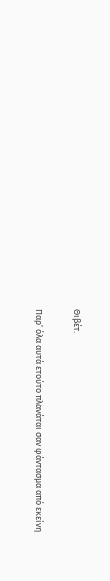Θιβέτ.

Παρ’ όλα αυτά ετούτο πλανάται σαν φάντασμα από εκείνη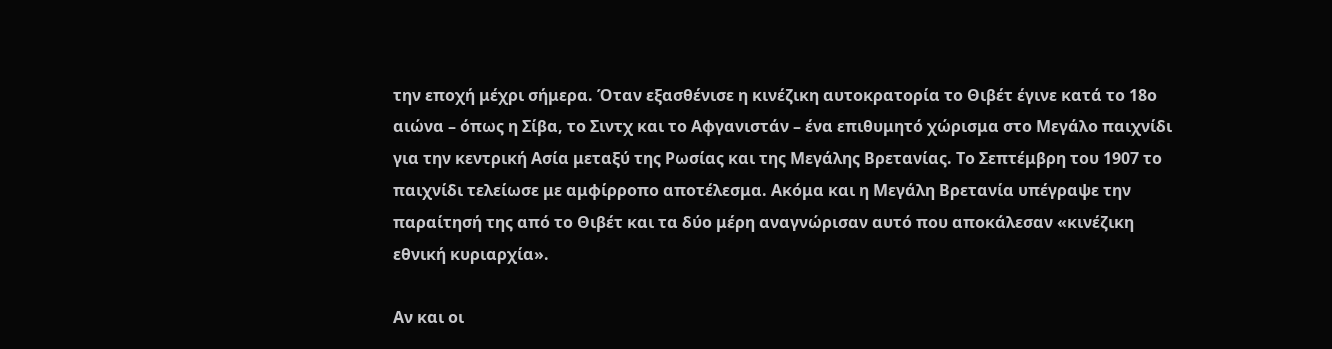την εποχή μέχρι σήμερα. Όταν εξασθένισε η κινέζικη αυτοκρατορία το Θιβέτ έγινε κατά το 18ο αιώνα – όπως η Σίβα, το Σιντχ και το Αφγανιστάν – ένα επιθυμητό χώρισμα στο Μεγάλο παιχνίδι για την κεντρική Ασία μεταξύ της Ρωσίας και της Μεγάλης Βρετανίας. Το Σεπτέμβρη του 1907 το παιχνίδι τελείωσε με αμφίρροπο αποτέλεσμα. Ακόμα και η Μεγάλη Βρετανία υπέγραψε την παραίτησή της από το Θιβέτ και τα δύο μέρη αναγνώρισαν αυτό που αποκάλεσαν «κινέζικη εθνική κυριαρχία».

Αν και οι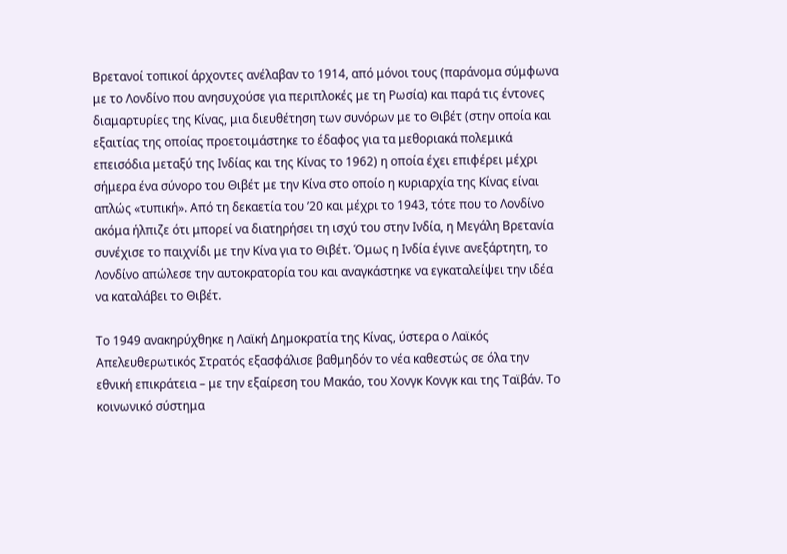Βρετανοί τοπικοί άρχοντες ανέλαβαν το 1914, από μόνοι τους (παράνομα σύμφωνα με το Λονδίνο που ανησυχούσε για περιπλοκές με τη Ρωσία) και παρά τις έντονες διαμαρτυρίες της Κίνας, μια διευθέτηση των συνόρων με το Θιβέτ (στην οποία και εξαιτίας της οποίας προετοιμάστηκε το έδαφος για τα μεθοριακά πολεμικά επεισόδια μεταξύ της Ινδίας και της Κίνας το 1962) η οποία έχει επιφέρει μέχρι σήμερα ένα σύνορο του Θιβέτ με την Κίνα στο οποίο η κυριαρχία της Κίνας είναι απλώς «τυπική». Από τη δεκαετία του ’20 και μέχρι το 1943, τότε που το Λονδίνο ακόμα ήλπιζε ότι μπορεί να διατηρήσει τη ισχύ του στην Ινδία, η Μεγάλη Βρετανία συνέχισε το παιχνίδι με την Κίνα για το Θιβέτ. Όμως η Ινδία έγινε ανεξάρτητη, το Λονδίνο απώλεσε την αυτοκρατορία του και αναγκάστηκε να εγκαταλείψει την ιδέα να καταλάβει το Θιβέτ.

Το 1949 ανακηρύχθηκε η Λαϊκή Δημοκρατία της Κίνας, ύστερα ο Λαϊκός Απελευθερωτικός Στρατός εξασφάλισε βαθμηδόν το νέα καθεστώς σε όλα την εθνική επικράτεια – με την εξαίρεση του Μακάο, του Χονγκ Κονγκ και της Ταϊβάν. Το κοινωνικό σύστημα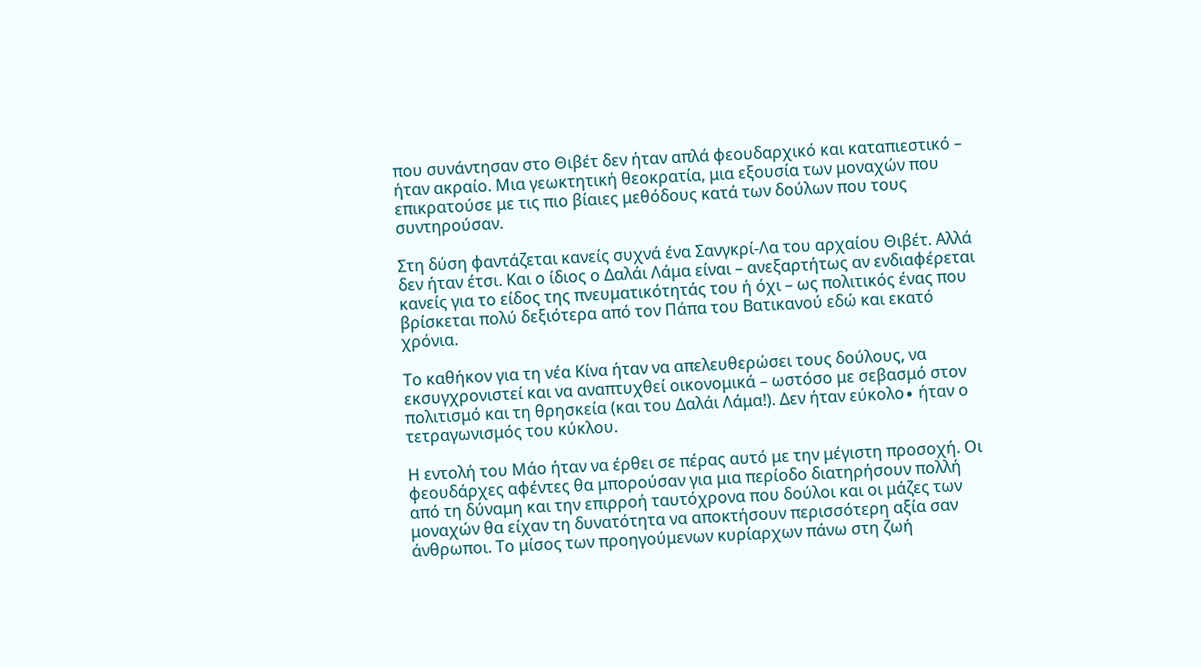που συνάντησαν στο Θιβέτ δεν ήταν απλά φεουδαρχικό και καταπιεστικό – ήταν ακραίο. Μια γεωκτητική θεοκρατία, μια εξουσία των μοναχών που επικρατούσε με τις πιο βίαιες μεθόδους κατά των δούλων που τους συντηρούσαν.

Στη δύση φαντάζεται κανείς συχνά ένα Σανγκρί-Λα του αρχαίου Θιβέτ. Αλλά δεν ήταν έτσι. Και ο ίδιος ο Δαλάι Λάμα είναι – ανεξαρτήτως αν ενδιαφέρεται κανείς για το είδος της πνευματικότητάς του ή όχι – ως πολιτικός ένας που βρίσκεται πολύ δεξιότερα από τον Πάπα του Βατικανού εδώ και εκατό χρόνια.

Το καθήκον για τη νέα Κίνα ήταν να απελευθερώσει τους δούλους, να εκσυγχρονιστεί και να αναπτυχθεί οικονομικά – ωστόσο με σεβασμό στον πολιτισμό και τη θρησκεία (και του Δαλάι Λάμα!). Δεν ήταν εύκολο∙ ήταν ο τετραγωνισμός του κύκλου.

Η εντολή του Μάο ήταν να έρθει σε πέρας αυτό με την μέγιστη προσοχή. Οι φεουδάρχες αφέντες θα μπορούσαν για μια περίοδο διατηρήσουν πολλή από τη δύναμη και την επιρροή ταυτόχρονα που δούλοι και οι μάζες των μοναχών θα είχαν τη δυνατότητα να αποκτήσουν περισσότερη αξία σαν άνθρωποι. Το μίσος των προηγούμενων κυρίαρχων πάνω στη ζωή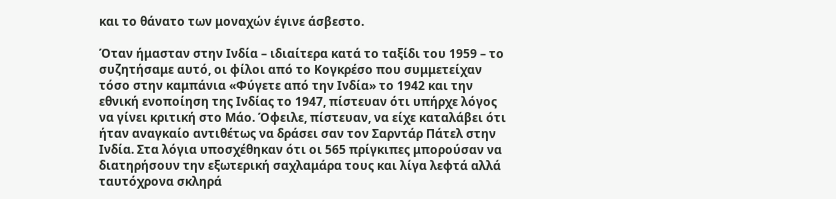και το θάνατο των μοναχών έγινε άσβεστο.

Όταν ήμασταν στην Ινδία – ιδιαίτερα κατά το ταξίδι του 1959 – το συζητήσαμε αυτό, οι φίλοι από το Κογκρέσο που συμμετείχαν τόσο στην καμπάνια «Φύγετε από την Ινδία» το 1942 και την εθνική ενοποίηση της Ινδίας το 1947, πίστευαν ότι υπήρχε λόγος να γίνει κριτική στο Μάο. Όφειλε, πίστευαν, να είχε καταλάβει ότι ήταν αναγκαίο αντιθέτως να δράσει σαν τον Σαρντάρ Πάτελ στην Ινδία. Στα λόγια υποσχέθηκαν ότι οι 565 πρίγκιπες μπορούσαν να διατηρήσουν την εξωτερική σαχλαμάρα τους και λίγα λεφτά αλλά ταυτόχρονα σκληρά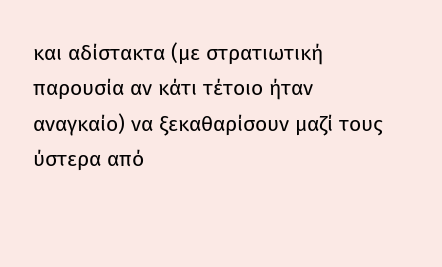και αδίστακτα (με στρατιωτική παρουσία αν κάτι τέτοιο ήταν αναγκαίο) να ξεκαθαρίσουν μαζί τους ύστερα από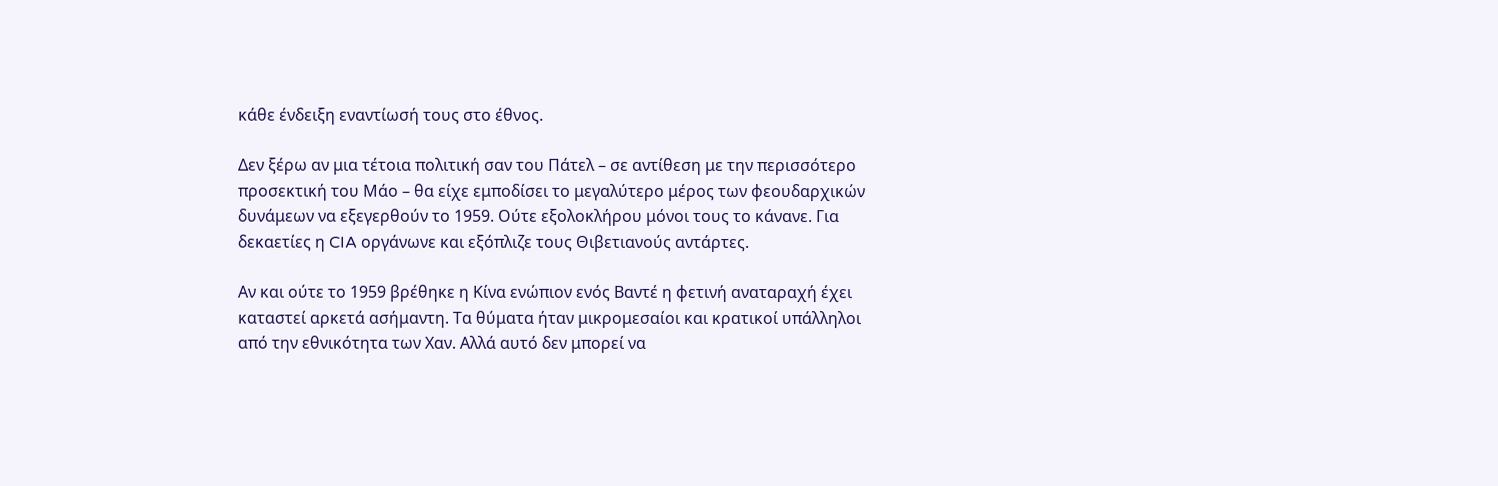κάθε ένδειξη εναντίωσή τους στο έθνος.

Δεν ξέρω αν μια τέτοια πολιτική σαν του Πάτελ – σε αντίθεση με την περισσότερο προσεκτική του Μάο – θα είχε εμποδίσει το μεγαλύτερο μέρος των φεουδαρχικών δυνάμεων να εξεγερθούν το 1959. Ούτε εξολοκλήρου μόνοι τους το κάνανε. Για δεκαετίες η CIA οργάνωνε και εξόπλιζε τους Θιβετιανούς αντάρτες.

Αν και ούτε το 1959 βρέθηκε η Κίνα ενώπιον ενός Βαντέ η φετινή αναταραχή έχει καταστεί αρκετά ασήμαντη. Τα θύματα ήταν μικρομεσαίοι και κρατικοί υπάλληλοι από την εθνικότητα των Χαν. Αλλά αυτό δεν μπορεί να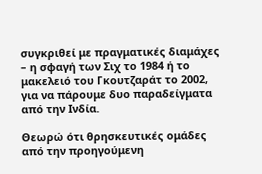συγκριθεί με πραγματικές διαμάχες – η σφαγή των Σιχ το 1984 ή το μακελειό του Γκουτζαράτ το 2002, για να πάρουμε δυο παραδείγματα από την Ινδία.

Θεωρώ ότι θρησκευτικές ομάδες από την προηγούμενη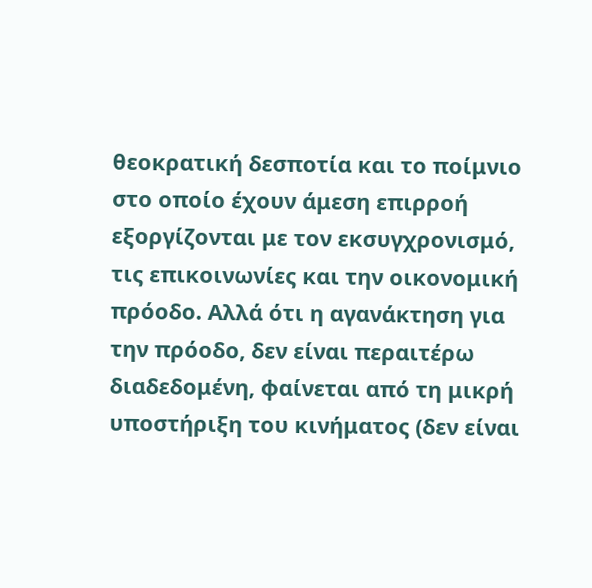θεοκρατική δεσποτία και το ποίμνιο στο οποίο έχουν άμεση επιρροή εξοργίζονται με τον εκσυγχρονισμό, τις επικοινωνίες και την οικονομική πρόοδο. Αλλά ότι η αγανάκτηση για την πρόοδο, δεν είναι περαιτέρω διαδεδομένη, φαίνεται από τη μικρή υποστήριξη του κινήματος (δεν είναι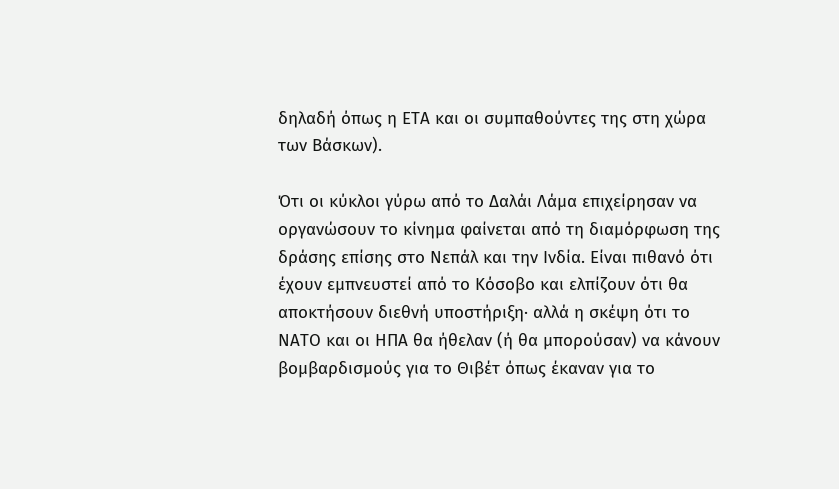δηλαδή όπως η ΕΤΑ και οι συμπαθούντες της στη χώρα των Βάσκων).

Ότι οι κύκλοι γύρω από το Δαλάι Λάμα επιχείρησαν να οργανώσουν το κίνημα φαίνεται από τη διαμόρφωση της δράσης επίσης στο Νεπάλ και την Ινδία. Είναι πιθανό ότι έχουν εμπνευστεί από το Κόσοβο και ελπίζουν ότι θα αποκτήσουν διεθνή υποστήριξη∙ αλλά η σκέψη ότι το ΝΑΤΟ και οι ΗΠΑ θα ήθελαν (ή θα μπορούσαν) να κάνουν βομβαρδισμούς για το Θιβέτ όπως έκαναν για το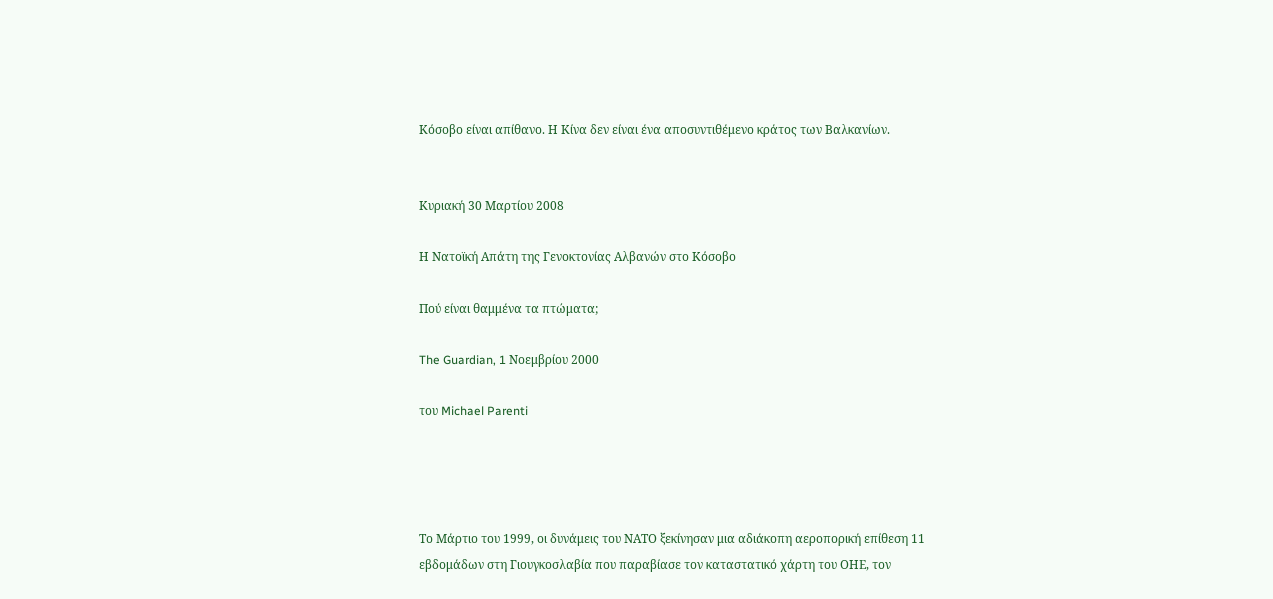Κόσοβο είναι απίθανο. Η Κίνα δεν είναι ένα αποσυντιθέμενο κράτος των Βαλκανίων.


Κυριακή 30 Μαρτίου 2008

Η Νατοϊκή Απάτη της Γενοκτονίας Αλβανών στο Κόσοβο

Πού είναι θαμμένα τα πτώματα;

The Guardian, 1 Νοεμβρίου 2000

του Michael Parenti




Το Μάρτιο του 1999, οι δυνάμεις του ΝΑΤΟ ξεκίνησαν μια αδιάκοπη αεροπορική επίθεση 11 εβδομάδων στη Γιουγκοσλαβία που παραβίασε τον καταστατικό χάρτη του ΟΗΕ, τον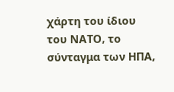χάρτη του ίδιου του ΝΑΤΟ, το σύνταγμα των ΗΠΑ,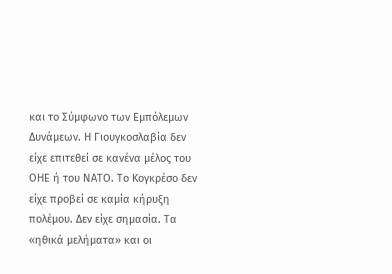και το Σύμφωνο των Εμπόλεμων Δυνάμεων. Η Γιουγκοσλαβία δεν είχε επιτεθεί σε κανένα μέλος του ΟΗΕ ή του ΝΑΤΟ. Το Κογκρέσο δεν είχε προβεί σε καμία κήρυξη πολέμου. Δεν είχε σημασία. Τα «ηθικά μελήματα» και οι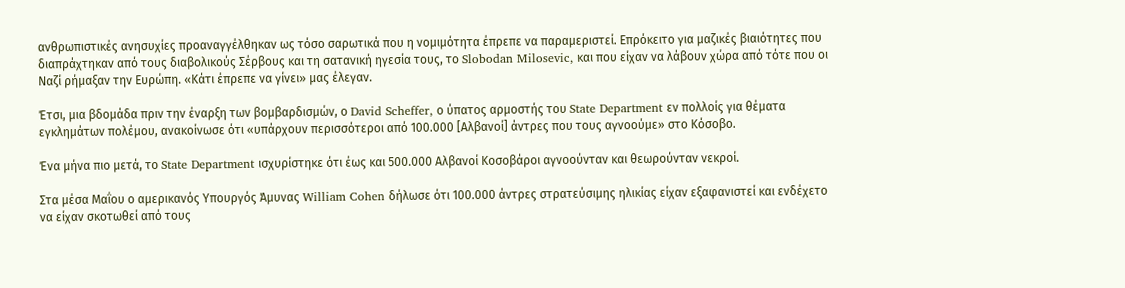ανθρωπιστικές ανησυχίες προαναγγέλθηκαν ως τόσο σαρωτικά που η νομιμότητα έπρεπε να παραμεριστεί. Επρόκειτο για μαζικές βιαιότητες που διαπράχτηκαν από τους διαβολικούς Σέρβους και τη σατανική ηγεσία τους, το Slobodan Milosevic, και που είχαν να λάβουν χώρα από τότε που οι Ναζί ρήμαξαν την Ευρώπη. «Κάτι έπρεπε να γίνει» μας έλεγαν.

Έτσι, μια βδομάδα πριν την έναρξη των βομβαρδισμών, ο David Scheffer, ο ύπατος αρμοστής του State Department εν πολλοίς για θέματα εγκλημάτων πολέμου, ανακοίνωσε ότι «υπάρχουν περισσότεροι από 100.000 [Αλβανοί] άντρες που τους αγνοούμε» στο Κόσοβο.

Ένα μήνα πιο μετά, το State Department ισχυρίστηκε ότι έως και 500.000 Αλβανοί Κοσοβάροι αγνοούνταν και θεωρούνταν νεκροί.

Στα μέσα Μαΐου ο αμερικανός Υπουργός Άμυνας William Cohen δήλωσε ότι 100.000 άντρες στρατεύσιμης ηλικίας είχαν εξαφανιστεί και ενδέχετο να είχαν σκοτωθεί από τους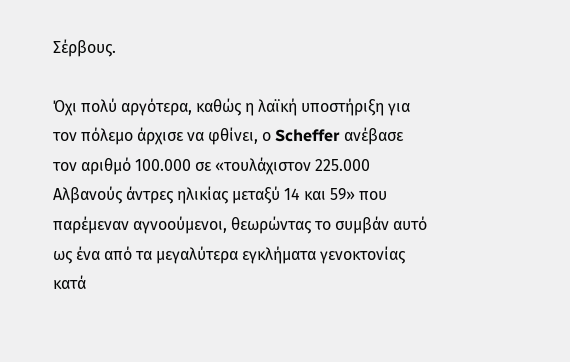Σέρβους.

Όχι πολύ αργότερα, καθώς η λαϊκή υποστήριξη για τον πόλεμο άρχισε να φθίνει, ο Scheffer ανέβασε τον αριθμό 100.000 σε «τουλάχιστον 225.000 Αλβανούς άντρες ηλικίας μεταξύ 14 και 59» που παρέμεναν αγνοούμενοι, θεωρώντας το συμβάν αυτό ως ένα από τα μεγαλύτερα εγκλήματα γενοκτονίας κατά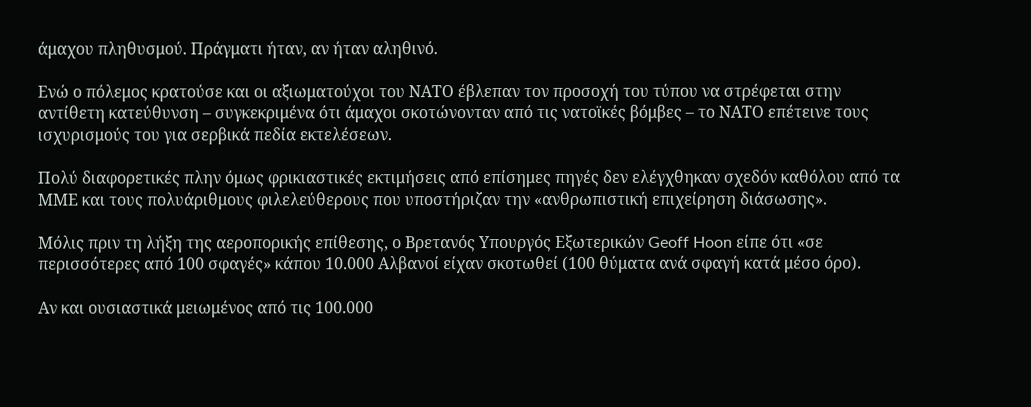άμαχου πληθυσμού. Πράγματι ήταν, αν ήταν αληθινό.

Ενώ ο πόλεμος κρατούσε και οι αξιωματούχοι του ΝΑΤΟ έβλεπαν τον προσοχή του τύπου να στρέφεται στην αντίθετη κατεύθυνση – συγκεκριμένα ότι άμαχοι σκοτώνονταν από τις νατοϊκές βόμβες – το ΝΑΤΟ επέτεινε τους ισχυρισμούς του για σερβικά πεδία εκτελέσεων.

Πολύ διαφορετικές πλην όμως φρικιαστικές εκτιμήσεις από επίσημες πηγές δεν ελέγχθηκαν σχεδόν καθόλου από τα ΜΜΕ και τους πολυάριθμους φιλελεύθερους που υποστήριζαν την «ανθρωπιστική επιχείρηση διάσωσης».

Μόλις πριν τη λήξη της αεροπορικής επίθεσης, ο Βρετανός Υπουργός Εξωτερικών Geoff Hoon είπε ότι «σε περισσότερες από 100 σφαγές» κάπου 10.000 Αλβανοί είχαν σκοτωθεί (100 θύματα ανά σφαγή κατά μέσο όρο).

Αν και ουσιαστικά μειωμένος από τις 100.000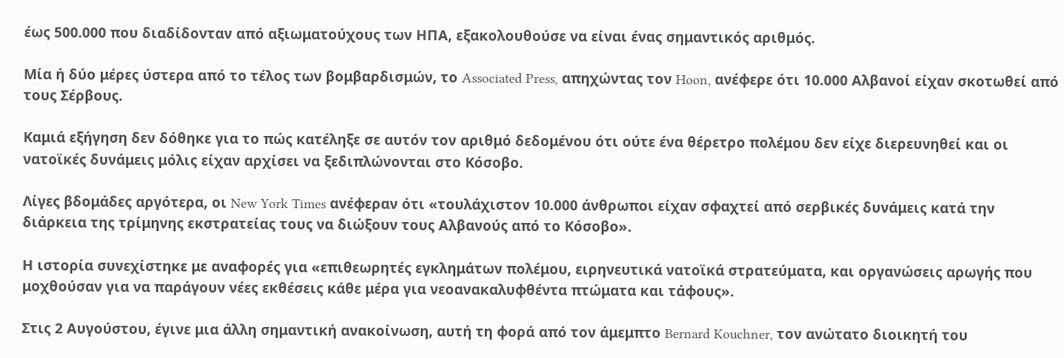έως 500.000 που διαδίδονταν από αξιωματούχους των ΗΠΑ, εξακολουθούσε να είναι ένας σημαντικός αριθμός.

Μία ή δύο μέρες ύστερα από το τέλος των βομβαρδισμών, το Associated Press, απηχώντας τον Hoon, ανέφερε ότι 10.000 Αλβανοί είχαν σκοτωθεί από τους Σέρβους.

Καμιά εξήγηση δεν δόθηκε για το πώς κατέληξε σε αυτόν τον αριθμό δεδομένου ότι ούτε ένα θέρετρο πολέμου δεν είχε διερευνηθεί και οι νατοϊκές δυνάμεις μόλις είχαν αρχίσει να ξεδιπλώνονται στο Κόσοβο.

Λίγες βδομάδες αργότερα, οι New York Times ανέφεραν ότι «τουλάχιστον 10.000 άνθρωποι είχαν σφαχτεί από σερβικές δυνάμεις κατά την διάρκεια της τρίμηνης εκστρατείας τους να διώξουν τους Αλβανούς από το Κόσοβο».

Η ιστορία συνεχίστηκε με αναφορές για «επιθεωρητές εγκλημάτων πολέμου, ειρηνευτικά νατοϊκά στρατεύματα, και οργανώσεις αρωγής που μοχθούσαν για να παράγουν νέες εκθέσεις κάθε μέρα για νεοανακαλυφθέντα πτώματα και τάφους».

Στις 2 Αυγούστου, έγινε μια άλλη σημαντική ανακοίνωση, αυτή τη φορά από τον άμεμπτο Bernard Kouchner, τον ανώτατο διοικητή του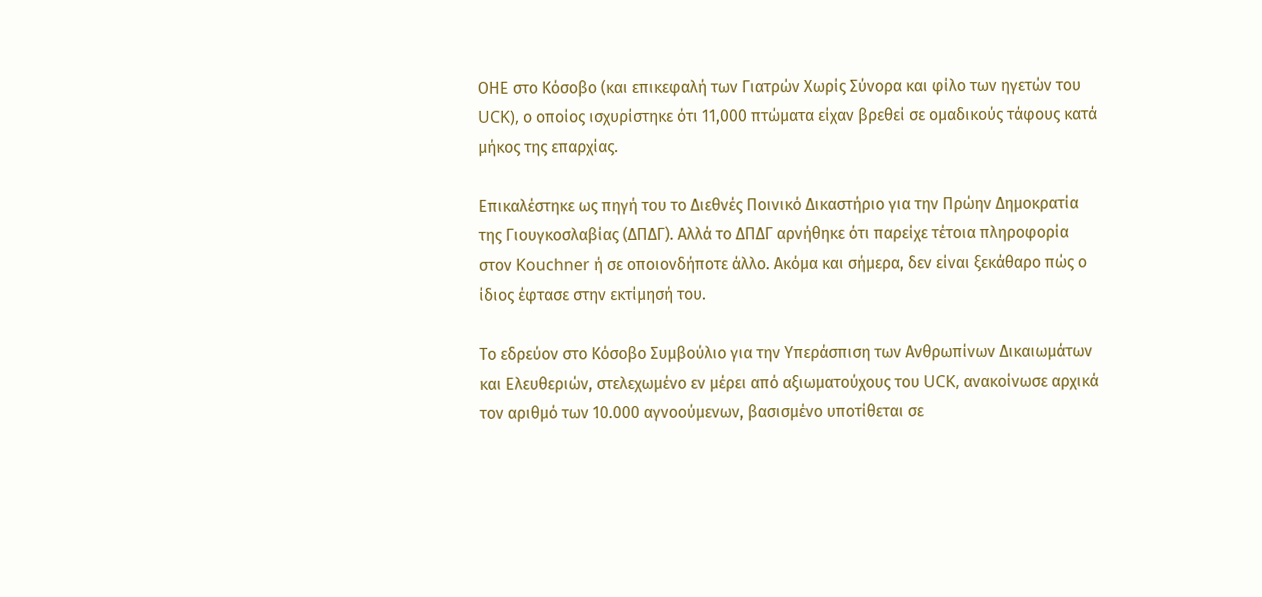ΟΗΕ στο Κόσοβο (και επικεφαλή των Γιατρών Χωρίς Σύνορα και φίλο των ηγετών του UCK), ο οποίος ισχυρίστηκε ότι 11,000 πτώματα είχαν βρεθεί σε ομαδικούς τάφους κατά μήκος της επαρχίας.

Επικαλέστηκε ως πηγή του το Διεθνές Ποινικό Δικαστήριο για την Πρώην Δημοκρατία της Γιουγκοσλαβίας (ΔΠΔΓ). Αλλά το ΔΠΔΓ αρνήθηκε ότι παρείχε τέτοια πληροφορία στον Kouchner ή σε οποιονδήποτε άλλο. Ακόμα και σήμερα, δεν είναι ξεκάθαρο πώς ο ίδιος έφτασε στην εκτίμησή του.

Το εδρεύον στο Κόσοβο Συμβούλιο για την Υπεράσπιση των Ανθρωπίνων Δικαιωμάτων και Ελευθεριών, στελεχωμένο εν μέρει από αξιωματούχους του UCK, ανακοίνωσε αρχικά τον αριθμό των 10.000 αγνοούμενων, βασισμένο υποτίθεται σε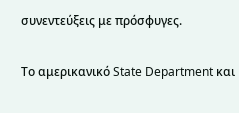συνεντεύξεις με πρόσφυγες.

Το αμερικανικό State Department και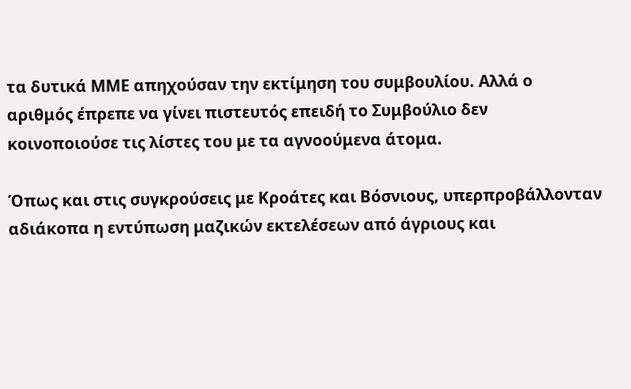τα δυτικά ΜΜΕ απηχούσαν την εκτίμηση του συμβουλίου. Αλλά ο αριθμός έπρεπε να γίνει πιστευτός επειδή το Συμβούλιο δεν κοινοποιούσε τις λίστες του με τα αγνοούμενα άτομα.

Όπως και στις συγκρούσεις με Κροάτες και Βόσνιους, υπερπροβάλλονταν αδιάκοπα η εντύπωση μαζικών εκτελέσεων από άγριους και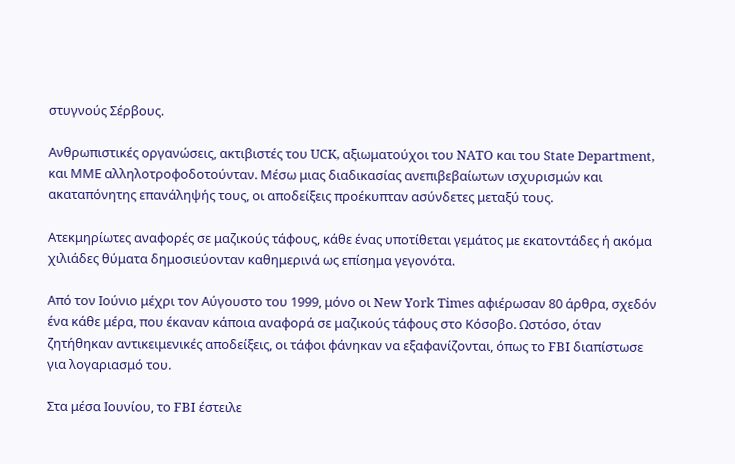στυγνούς Σέρβους.

Ανθρωπιστικές οργανώσεις, ακτιβιστές του UCK, αξιωματούχοι του NATO και του State Department, και ΜΜΕ αλληλοτροφοδοτούνταν. Μέσω μιας διαδικασίας ανεπιβεβαίωτων ισχυρισμών και ακαταπόνητης επανάληψής τους, οι αποδείξεις προέκυπταν ασύνδετες μεταξύ τους.

Ατεκμηρίωτες αναφορές σε μαζικούς τάφους, κάθε ένας υποτίθεται γεμάτος με εκατοντάδες ή ακόμα χιλιάδες θύματα δημοσιεύονταν καθημερινά ως επίσημα γεγονότα.

Από τον Ιούνιο μέχρι τον Αύγουστο του 1999, μόνο οι New York Times αφιέρωσαν 80 άρθρα, σχεδόν ένα κάθε μέρα, που έκαναν κάποια αναφορά σε μαζικούς τάφους στο Κόσοβο. Ωστόσο, όταν ζητήθηκαν αντικειμενικές αποδείξεις, οι τάφοι φάνηκαν να εξαφανίζονται, όπως το FBI διαπίστωσε για λογαριασμό του.

Στα μέσα Ιουνίου, το FBI έστειλε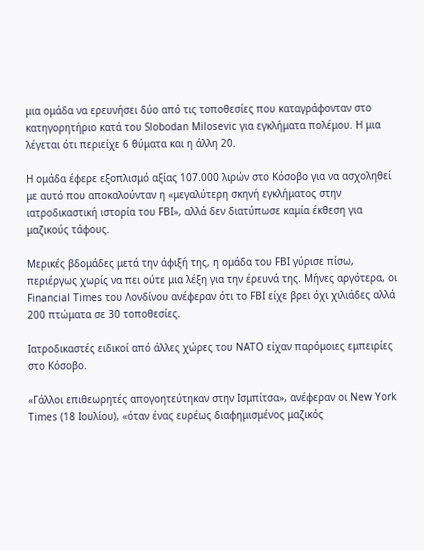μια ομάδα να ερευνήσει δύο από τις τοποθεσίες που καταγράφονταν στο κατηγορητήριο κατά του Slobodan Milosevic για εγκλήματα πολέμου. Η μια λέγεται ότι περιείχε 6 θύματα και η άλλη 20.

Η ομάδα έφερε εξοπλισμό αξίας 107.000 λιρών στο Κόσοβο για να ασχοληθεί με αυτό που αποκαλούνταν η «μεγαλύτερη σκηνή εγκλήματος στην ιατροδικαστική ιστορία του FBI», αλλά δεν διατύπωσε καμία έκθεση για μαζικούς τάφους.

Μερικές βδομάδες μετά την άφιξή της, η ομάδα του FBI γύρισε πίσω, περιέργως χωρίς να πει ούτε μια λέξη για την έρευνά της. Μήνες αργότερα, οι Financial Times του Λονδίνου ανέφεραν ότι το FBI είχε βρει όχι χιλιάδες αλλά 200 πτώματα σε 30 τοποθεσίες.

Ιατροδικαστές ειδικοί από άλλες χώρες του ΝΑΤΟ είχαν παρόμοιες εμπειρίες στο Κόσοβο.

«Γάλλοι επιθεωρητές απογοητεύτηκαν στην Ισμπίτσα», ανέφεραν οι New York Times (18 Ιουλίου), «όταν ένας ευρέως διαφημισμένος μαζικός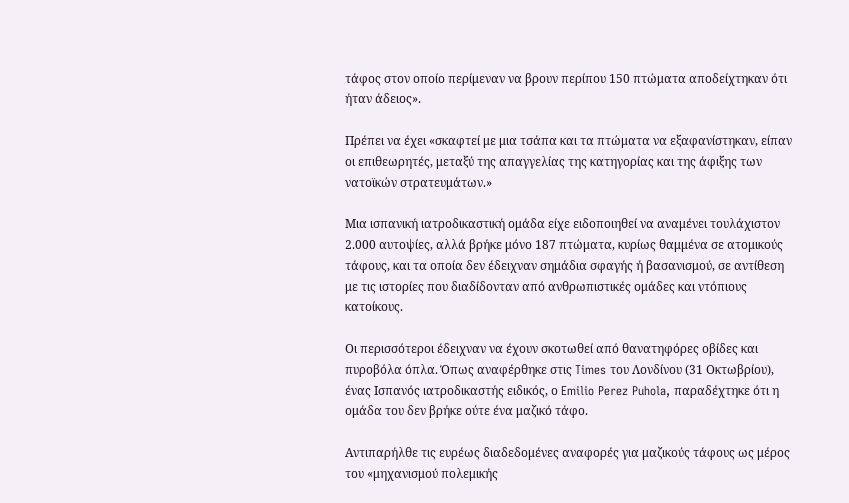τάφος στον οποίο περίμεναν να βρουν περίπου 150 πτώματα αποδείχτηκαν ότι ήταν άδειος».

Πρέπει να έχει «σκαφτεί με μια τσάπα και τα πτώματα να εξαφανίστηκαν, είπαν οι επιθεωρητές, μεταξύ της απαγγελίας της κατηγορίας και της άφιξης των νατοϊκών στρατευμάτων.»

Μια ισπανική ιατροδικαστική ομάδα είχε ειδοποιηθεί να αναμένει τουλάχιστον 2.000 αυτοψίες, αλλά βρήκε μόνο 187 πτώματα, κυρίως θαμμένα σε ατομικούς τάφους, και τα οποία δεν έδειχναν σημάδια σφαγής ή βασανισμού, σε αντίθεση με τις ιστορίες που διαδίδονταν από ανθρωπιστικές ομάδες και ντόπιους κατοίκους.

Οι περισσότεροι έδειχναν να έχουν σκοτωθεί από θανατηφόρες οβίδες και πυροβόλα όπλα. Όπως αναφέρθηκε στις Times του Λονδίνου (31 Οκτωβρίου), ένας Ισπανός ιατροδικαστής ειδικός, ο Emilio Perez Puhola, παραδέχτηκε ότι η ομάδα του δεν βρήκε ούτε ένα μαζικό τάφο.

Αντιπαρήλθε τις ευρέως διαδεδομένες αναφορές για μαζικούς τάφους ως μέρος του «μηχανισμού πολεμικής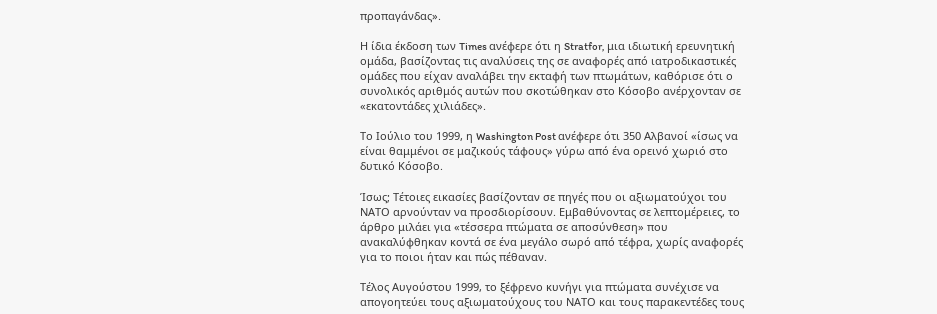προπαγάνδας».

Η ίδια έκδοση των Times ανέφερε ότι η Stratfor, μια ιδιωτική ερευνητική ομάδα, βασίζοντας τις αναλύσεις της σε αναφορές από ιατροδικαστικές ομάδες που είχαν αναλάβει την εκταφή των πτωμάτων, καθόρισε ότι ο συνολικός αριθμός αυτών που σκοτώθηκαν στο Κόσοβο ανέρχονταν σε «εκατοντάδες χιλιάδες».

Το Ιούλιο του 1999, η Washington Post ανέφερε ότι 350 Αλβανοί «ίσως να είναι θαμμένοι σε μαζικούς τάφους» γύρω από ένα ορεινό χωριό στο δυτικό Κόσοβο.

Ίσως; Τέτοιες εικασίες βασίζονταν σε πηγές που οι αξιωματούχοι του ΝΑΤΟ αρνούνταν να προσδιορίσουν. Εμβαθύνοντας σε λεπτομέρειες, το άρθρο μιλάει για «τέσσερα πτώματα σε αποσύνθεση» που ανακαλύφθηκαν κοντά σε ένα μεγάλο σωρό από τέφρα, χωρίς αναφορές για το ποιοι ήταν και πώς πέθαναν.

Τέλος Αυγούστου 1999, το ξέφρενο κυνήγι για πτώματα συνέχισε να απογοητεύει τους αξιωματούχους του ΝΑΤΟ και τους παρακεντέδες τους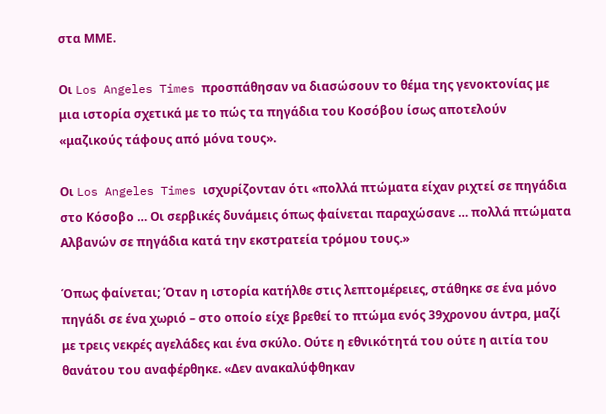στα ΜΜΕ.

Οι Los Angeles Times προσπάθησαν να διασώσουν το θέμα της γενοκτονίας με μια ιστορία σχετικά με το πώς τα πηγάδια του Κοσόβου ίσως αποτελούν «μαζικούς τάφους από μόνα τους».

Οι Los Angeles Times ισχυρίζονταν ότι «πολλά πτώματα είχαν ριχτεί σε πηγάδια στο Κόσοβο … Οι σερβικές δυνάμεις όπως φαίνεται παραχώσανε … πολλά πτώματα Αλβανών σε πηγάδια κατά την εκστρατεία τρόμου τους.»

Όπως φαίνεται; Όταν η ιστορία κατήλθε στις λεπτομέρειες, στάθηκε σε ένα μόνο πηγάδι σε ένα χωριό – στο οποίο είχε βρεθεί το πτώμα ενός 39χρονου άντρα, μαζί με τρεις νεκρές αγελάδες και ένα σκύλο. Ούτε η εθνικότητά του ούτε η αιτία του θανάτου του αναφέρθηκε. «Δεν ανακαλύφθηκαν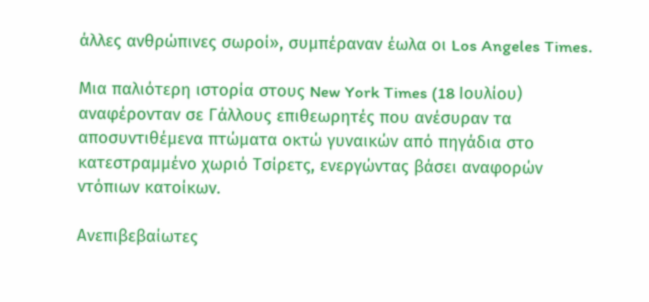άλλες ανθρώπινες σωροί», συμπέραναν έωλα οι Los Angeles Times.

Μια παλιότερη ιστορία στους New York Times (18 Ιουλίου) αναφέρονταν σε Γάλλους επιθεωρητές που ανέσυραν τα αποσυντιθέμενα πτώματα οκτώ γυναικών από πηγάδια στο κατεστραμμένο χωριό Τσίρετς, ενεργώντας βάσει αναφορών ντόπιων κατοίκων.

Ανεπιβεβαίωτες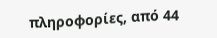πληροφορίες, από 44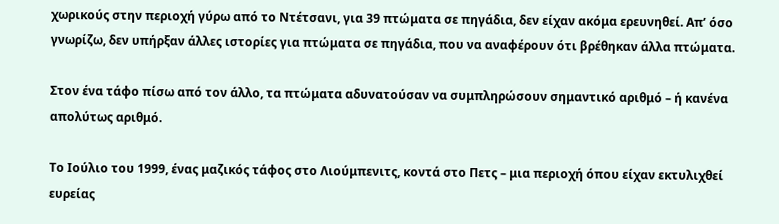χωρικούς στην περιοχή γύρω από το Ντέτσανι, για 39 πτώματα σε πηγάδια, δεν είχαν ακόμα ερευνηθεί. Απ’ όσο γνωρίζω, δεν υπήρξαν άλλες ιστορίες για πτώματα σε πηγάδια, που να αναφέρουν ότι βρέθηκαν άλλα πτώματα.

Στον ένα τάφο πίσω από τον άλλο, τα πτώματα αδυνατούσαν να συμπληρώσουν σημαντικό αριθμό – ή κανένα απολύτως αριθμό.

Το Ιούλιο του 1999, ένας μαζικός τάφος στο Λιούμπενιτς, κοντά στο Πετς – μια περιοχή όπου είχαν εκτυλιχθεί ευρείας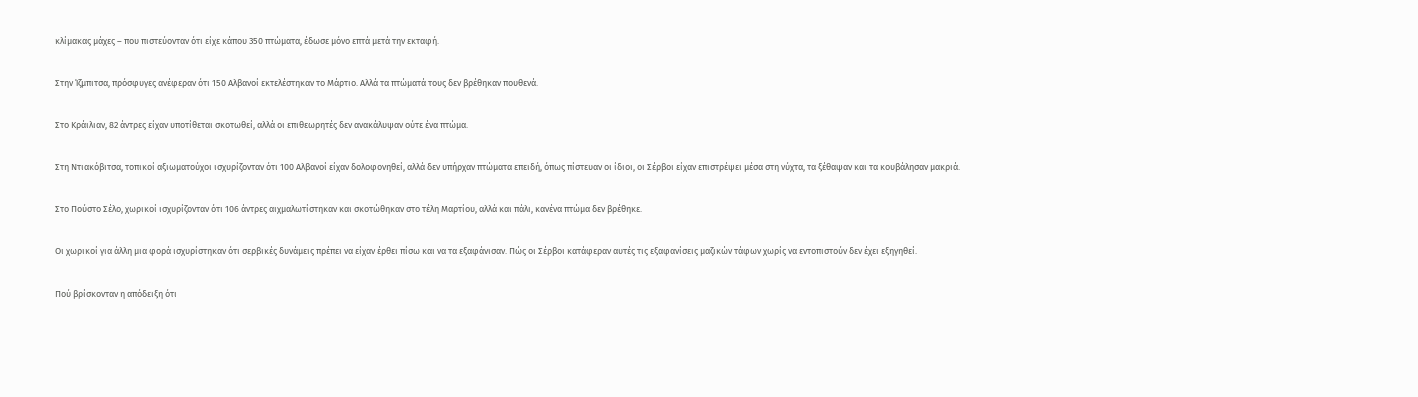κλίμακας μάχες – που πιστεύονταν ότι είχε κάπου 350 πτώματα, έδωσε μόνο επτά μετά την εκταφή.

Στην Ίζμπιτσα, πρόσφυγες ανέφεραν ότι 150 Αλβανοί εκτελέστηκαν το Μάρτιο. Αλλά τα πτώματά τους δεν βρέθηκαν πουθενά.

Στο Κράιλιαν, 82 άντρες είχαν υποτίθεται σκοτωθεί, αλλά οι επιθεωρητές δεν ανακάλυψαν ούτε ένα πτώμα.

Στη Ντιακόβιτσα, τοπικοί αξιωματούχοι ισχυρίζονταν ότι 100 Αλβανοί είχαν δολοφονηθεί, αλλά δεν υπήρχαν πτώματα επειδή, όπως πίστευαν οι ίδιοι, οι Σέρβοι είχαν επιστρέψει μέσα στη νύχτα, τα ξέθαψαν και τα κουβάλησαν μακριά.

Στο Πούστο Σέλο, χωρικοί ισχυρίζονταν ότι 106 άντρες αιχμαλωτίστηκαν και σκοτώθηκαν στο τέλη Μαρτίου, αλλά και πάλι, κανένα πτώμα δεν βρέθηκε.

Οι χωρικοί για άλλη μια φορά ισχυρίστηκαν ότι σερβικές δυνάμεις πρέπει να είχαν έρθει πίσω και να τα εξαφάνισαν. Πώς οι Σέρβοι κατάφεραν αυτές τις εξαφανίσεις μαζικών τάφων χωρίς να εντοπιστούν δεν έχει εξηγηθεί.

Πού βρίσκονταν η απόδειξη ότι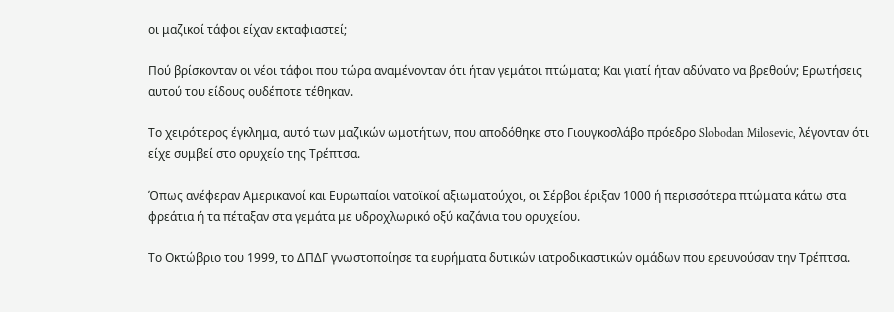οι μαζικοί τάφοι είχαν εκταφιαστεί;

Πού βρίσκονταν οι νέοι τάφοι που τώρα αναμένονταν ότι ήταν γεμάτοι πτώματα; Και γιατί ήταν αδύνατο να βρεθούν; Ερωτήσεις αυτού του είδους ουδέποτε τέθηκαν.

Το χειρότερος έγκλημα, αυτό των μαζικών ωμοτήτων, που αποδόθηκε στο Γιουγκοσλάβο πρόεδρο Slobodan Milosevic, λέγονταν ότι είχε συμβεί στο ορυχείο της Τρέπτσα.

Όπως ανέφεραν Αμερικανοί και Ευρωπαίοι νατοϊκοί αξιωματούχοι, οι Σέρβοι έριξαν 1000 ή περισσότερα πτώματα κάτω στα φρεάτια ή τα πέταξαν στα γεμάτα με υδροχλωρικό οξύ καζάνια του ορυχείου.

Το Οκτώβριο του 1999, το ΔΠΔΓ γνωστοποίησε τα ευρήματα δυτικών ιατροδικαστικών ομάδων που ερευνούσαν την Τρέπτσα.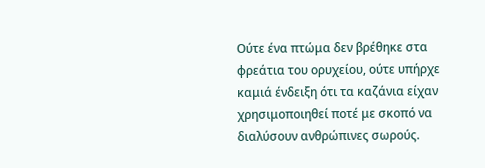Ούτε ένα πτώμα δεν βρέθηκε στα φρεάτια του ορυχείου, ούτε υπήρχε καμιά ένδειξη ότι τα καζάνια είχαν χρησιμοποιηθεί ποτέ με σκοπό να διαλύσουν ανθρώπινες σωρούς.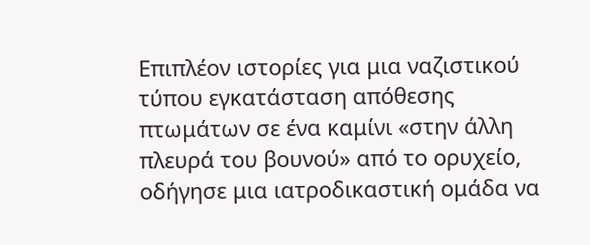Επιπλέον ιστορίες για μια ναζιστικού τύπου εγκατάσταση απόθεσης πτωμάτων σε ένα καμίνι «στην άλλη πλευρά του βουνού» από το ορυχείο, οδήγησε μια ιατροδικαστική ομάδα να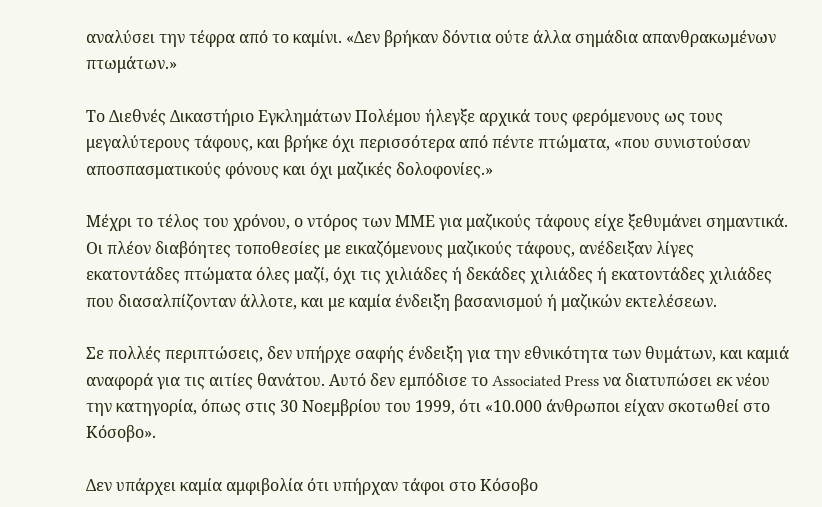αναλύσει την τέφρα από το καμίνι. «Δεν βρήκαν δόντια ούτε άλλα σημάδια απανθρακωμένων πτωμάτων.»

Το Διεθνές Δικαστήριο Εγκλημάτων Πολέμου ήλεγξε αρχικά τους φερόμενους ως τους μεγαλύτερους τάφους, και βρήκε όχι περισσότερα από πέντε πτώματα, «που συνιστούσαν αποσπασματικούς φόνους και όχι μαζικές δολοφονίες.»

Μέχρι το τέλος του χρόνου, ο ντόρος των ΜΜΕ για μαζικούς τάφους είχε ξεθυμάνει σημαντικά. Οι πλέον διαβόητες τοποθεσίες με εικαζόμενους μαζικούς τάφους, ανέδειξαν λίγες εκατοντάδες πτώματα όλες μαζί, όχι τις χιλιάδες ή δεκάδες χιλιάδες ή εκατοντάδες χιλιάδες που διασαλπίζονταν άλλοτε, και με καμία ένδειξη βασανισμού ή μαζικών εκτελέσεων.

Σε πολλές περιπτώσεις, δεν υπήρχε σαφής ένδειξη για την εθνικότητα των θυμάτων, και καμιά αναφορά για τις αιτίες θανάτου. Αυτό δεν εμπόδισε το Associated Press να διατυπώσει εκ νέου την κατηγορία, όπως στις 30 Νοεμβρίου του 1999, ότι «10.000 άνθρωποι είχαν σκοτωθεί στο Κόσοβο».

Δεν υπάρχει καμία αμφιβολία ότι υπήρχαν τάφοι στο Κόσοβο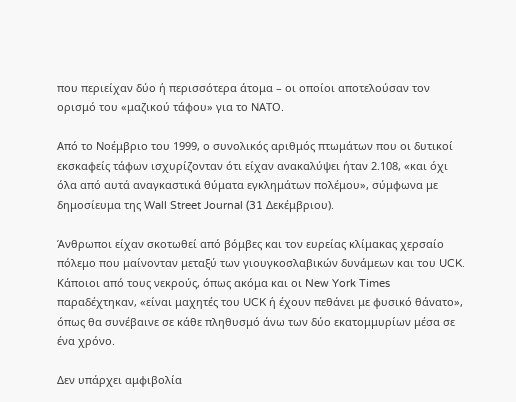που περιείχαν δύο ή περισσότερα άτομα – οι οποίοι αποτελούσαν τον ορισμό του «μαζικού τάφου» για το ΝΑΤΟ.

Από το Νοέμβριο του 1999, ο συνολικός αριθμός πτωμάτων που οι δυτικοί εκσκαφείς τάφων ισχυρίζονταν ότι είχαν ανακαλύψει ήταν 2.108, «και όχι όλα από αυτά αναγκαστικά θύματα εγκλημάτων πολέμου», σύμφωνα με δημοσίευμα της Wall Street Journal (31 Δεκέμβριου).

Άνθρωποι είχαν σκοτωθεί από βόμβες και τον ευρείας κλίμακας χερσαίο πόλεμο που μαίνονταν μεταξύ των γιουγκοσλαβικών δυνάμεων και του UCK. Κάποιοι από τους νεκρούς, όπως ακόμα και οι New York Times παραδέχτηκαν, «είναι μαχητές του UCK ή έχουν πεθάνει με φυσικό θάνατο», όπως θα συνέβαινε σε κάθε πληθυσμό άνω των δύο εκατομμυρίων μέσα σε ένα χρόνο.

Δεν υπάρχει αμφιβολία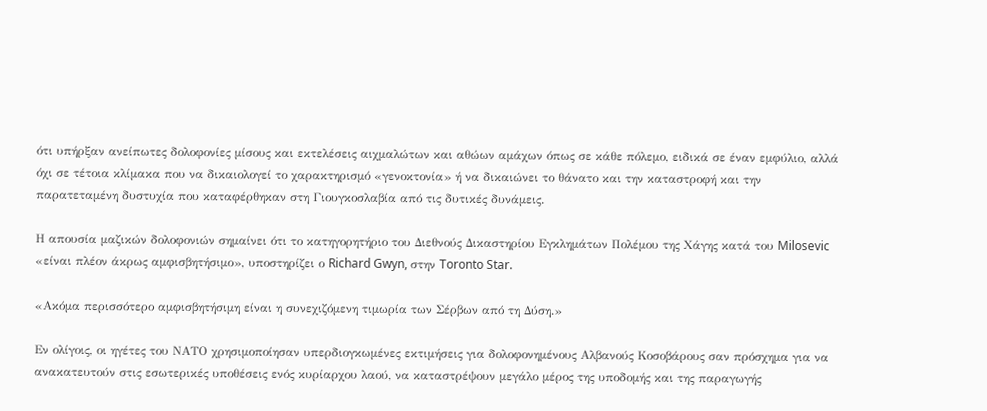ότι υπήρξαν ανείπωτες δολοφονίες μίσους και εκτελέσεις αιχμαλώτων και αθώων αμάχων όπως σε κάθε πόλεμο, ειδικά σε έναν εμφύλιο, αλλά όχι σε τέτοια κλίμακα που να δικαιολογεί το χαρακτηρισμό «γενοκτονία» ή να δικαιώνει το θάνατο και την καταστροφή και την παρατεταμένη δυστυχία που καταφέρθηκαν στη Γιουγκοσλαβία από τις δυτικές δυνάμεις.

Η απουσία μαζικών δολοφονιών σημαίνει ότι το κατηγορητήριο του Διεθνούς Δικαστηρίου Εγκλημάτων Πολέμου της Χάγης κατά του Milosevic «είναι πλέον άκρως αμφισβητήσιμο», υποστηρίζει ο Richard Gwyn, στην Toronto Star.

«Ακόμα περισσότερο αμφισβητήσιμη είναι η συνεχιζόμενη τιμωρία των Σέρβων από τη Δύση.»

Εν ολίγοις, οι ηγέτες του ΝΑΤΟ χρησιμοποίησαν υπερδιογκωμένες εκτιμήσεις για δολοφονημένους Αλβανούς Κοσοβάρους σαν πρόσχημα για να ανακατευτούν στις εσωτερικές υποθέσεις ενός κυρίαρχου λαού, να καταστρέψουν μεγάλο μέρος της υποδομής και της παραγωγής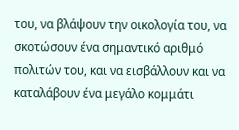του, να βλάψουν την οικολογία του, να σκοτώσουν ένα σημαντικό αριθμό πολιτών του, και να εισβάλλουν και να καταλάβουν ένα μεγάλο κομμάτι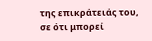της επικράτειάς του, σε ότι μπορεί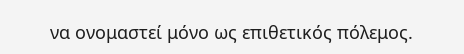να ονομαστεί μόνο ως επιθετικός πόλεμος.